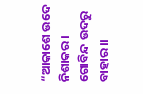“ଆକାଶେ ଉଦେ ନିଶାକର। ଗୋବିନ୍ଦ ଉଦରୁ ବାହାର।।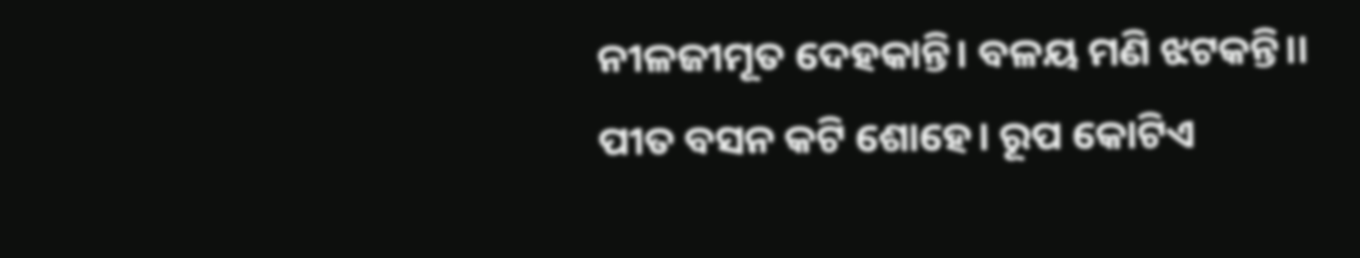ନୀଳଜୀମୂତ ଦେହକାନ୍ତି। ବଳୟ ମଣି ଝଟକନ୍ତି।।
ପୀତ ବସନ କଟି ଶୋହେ। ରୂପ କୋଟିଏ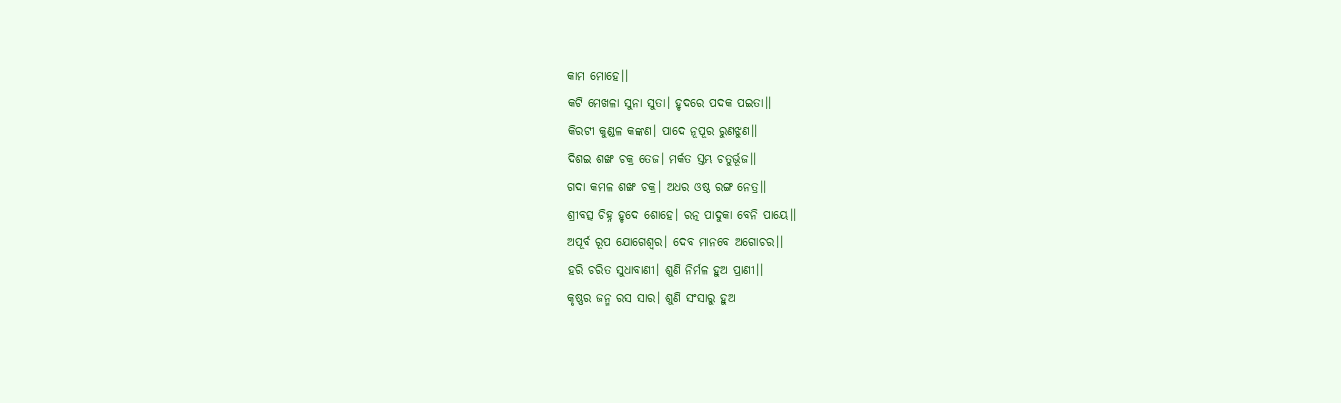କାମ ମୋହେ।।
କଟି ମେଖଳା ସୁନା ସୁତା। ହୃଦରେ ପଦକ ପଇତା।।
କିରଟୀ କୁଣ୍ଡଳ କଙ୍କଣ। ପାଦେ ନୂପୂର ରୁଣଝୁଣ।।
ଦିଶଇ ଶଙ୍ଖ ଚକ୍ର ତେଜ। ମର୍କତ ସ୍ତମ୍ଭ ଚତୁର୍ଭୂଜ।।
ଗଦା କମଳ ଶଙ୍ଖ ଚକ୍ର। ଅଧର ଓଷ୍ଠ ରଙ୍ଗ ନେତ୍ର।।
ଶ୍ରୀବତ୍ସ ଚିହ୍ନ ହୃଦେ ଶୋହେ। ରତ୍ନ ପାଦୁକା ବେନି ପାୟେ।।
ଅପୂର୍ବ ରୂପ ଯୋଗେଶ୍ବର। ଦେବ ମାନବେ ଅଗୋଚର।।
ହରି ଚରିତ ସୁଧାବାଣୀ। ଶୁଣି ନିର୍ମଳ ହୁଅ ପ୍ରାଣୀ।।
କୃଷ୍ଣର ଜନ୍ମ ରସ ସାର। ଶୁଣି ସଂସାରୁ ହୁଅ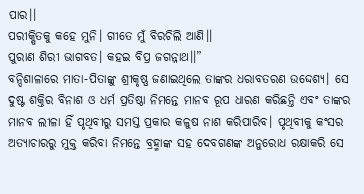ପାର।।
ପରୀକ୍ଷିତକୁ କହେ ମୁନି। ଗୀତେ ମୁଁ ବିରଚିଲି ଆଣି।।
ପୁରାଣ ଶିରୀ ଭାଗବତ। କହଇ ବିପ୍ର ଜଗନ୍ନାଥ।।”
ବନ୍ଦିଶାଳାରେ ମାତା-ପିତାଙ୍କୁ ଶ୍ରୀକୃଷ୍ଣ ଜଣାଇଥିଲେ ତାଙ୍କର ଧରାବତରଣ ଉଦ୍ଦେଶ୍ଯ। ସେ ଦୁଷ୍ଟ ଶକ୍ତିର ବିନାଶ ଓ ଧର୍ମ ପ୍ରତିଷ୍ଠା ନିମନ୍ତେ ମାନବ ରୂପ ଧାରଣ କରିଛନ୍ତି ଏବଂ ତାଙ୍କର ମାନବ ଲୀଳା ହିଁ ପୃଥିବୀରୁ ସମସ୍ତ ପ୍ରକାର କଳୁଷ ନାଶ କରିପାରିବ। ପୃଥିବୀକୁ କଂସର ଅତ୍ୟାଚାରରୁ ମୁକ୍ତ କରିବା ନିମନ୍ତେ ବ୍ରହ୍ମାଙ୍କ ସହ ଦେବଗଣଙ୍କ ଅନୁରୋଧ ରକ୍ଷାକରି ସେ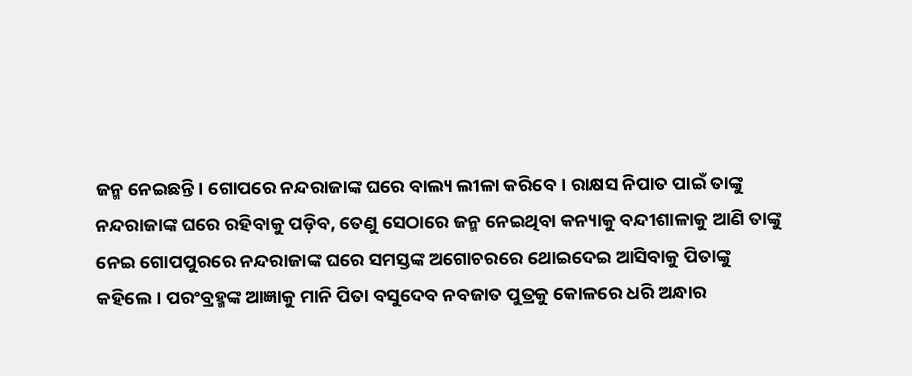ଜନ୍ମ ନେଇଛନ୍ତି। ଗୋପରେ ନନ୍ଦରାଜାଙ୍କ ଘରେ ବାଲ୍ୟ ଲୀଳା କରିବେ। ରାକ୍ଷସ ନିପାତ ପାଇଁ ତାଙ୍କୁ ନନ୍ଦରାଜାଙ୍କ ଘରେ ରହିବାକୁ ପଡ଼ିବ, ତେଣୁ ସେଠାରେ ଜନ୍ମ ନେଇଥିବା କନ୍ୟାକୁ ବନ୍ଦୀଶାଳାକୁ ଆଣି ତାଙ୍କୁ ନେଇ ଗୋପପୁରରେ ନନ୍ଦରାଜାଙ୍କ ଘରେ ସମସ୍ତଙ୍କ ଅଗୋଚରରେ ଥୋଇଦେଇ ଆସିବାକୁ ପିତାଙ୍କୁ କହିଲେ। ପରଂବ୍ରହ୍ମଙ୍କ ଆଜ୍ଞାକୁ ମାନି ପିତା ବସୁଦେବ ନବଜାତ ପୁତ୍ରକୁ କୋଳରେ ଧରି ଅନ୍ଧାର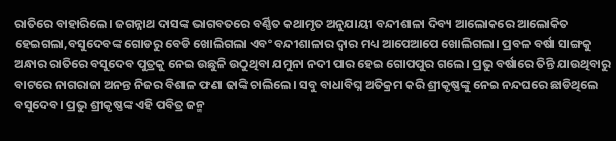ରାତିରେ ବାହାରିଲେ। ଜଗନ୍ନାଥ ଦାସଙ୍କ ଭାଗବତରେ ବର୍ଣ୍ଣିତ କଥାମୃତ ଅନୁଯାୟୀ ବନ୍ଦୀଶାଳା ଦିବ୍ୟ ଆଲୋକରେ ଆଲୋକିତ ହେଇଗଲା,ବସୁଦେବଙ୍କ ଗୋଡରୁ ବେଡି ଖୋଲିଗଲା ଏବଂ ବନ୍ଦୀଶାଳାର ଦ୍ୱାର ମଧ୍ୟ ଆପେଆପେ ଖୋଲିଗଲା। ପ୍ରବଳ ବର୍ଷା ସାଙ୍ଗକୁ ଅନ୍ଧାର ରାତିରେ ବସୁଦେବ ପୁତ୍ରକୁ ନେଇ ଉଛୁଳି ଉଠୁଥିବା ଯମୁନା ନଦୀ ପାର ହେଇ ଗୋପପୁର ଗଲେ। ପ୍ରଭୁ ବର୍ଷାରେ ତିନ୍ତି ଯାଉଥିବାରୁ ବାଟରେ ନାଗରାଜା ଅନନ୍ତ ନିଜର ବିଶାଳ ଫଣା ଢାଙ୍କି ଚାଲିଲେ। ସବୁ ବାଧାବିଘ୍ନ ଅତିକ୍ରମ କରି ଶ୍ରୀକୃଷ୍ଣଙ୍କୁ ନେଇ ନନ୍ଦଘରେ ଛାଡିଥିଲେ ବସୁଦେବ। ପ୍ରଭୁ ଶ୍ରୀକୃଷ୍ଣଙ୍କ ଏହି ପବିତ୍ର ଜନ୍ମ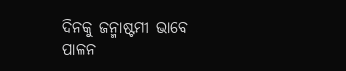ଦିନକୁ ଜନ୍ମାଷ୍ଟମୀ ଭାବେ ପାଳନ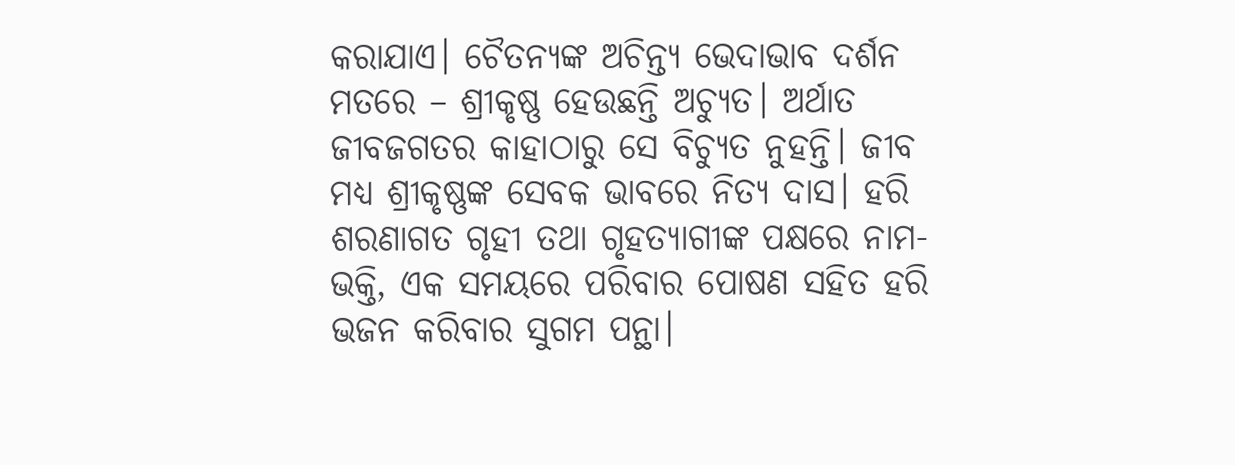କରାଯାଏ। ଚୈତନ୍ୟଙ୍କ ଅଚିନ୍ତ୍ୟ ଭେଦାଭାବ ଦର୍ଶନ ମତରେ – ଶ୍ରୀକୃଷ୍ଣ ହେଉଛନ୍ତି ଅଚ୍ୟୁତ। ଅର୍ଥାତ ଜୀବଜଗତର କାହାଠାରୁ ସେ ବିଚ୍ୟୁତ ନୁହନ୍ତି। ଜୀବ ମଧ୍ୟ ଶ୍ରୀକୃଷ୍ଣଙ୍କ ସେବକ ଭାବରେ ନିତ୍ୟ ଦାସ। ହରି ଶରଣାଗତ ଗୃହୀ ତଥା ଗୃହତ୍ୟାଗୀଙ୍କ ପକ୍ଷରେ ନାମ-ଭକ୍ତି, ଏକ ସମୟରେ ପରିବାର ପୋଷଣ ସହିତ ହରି ଭଜନ କରିବାର ସୁଗମ ପନ୍ଥା।